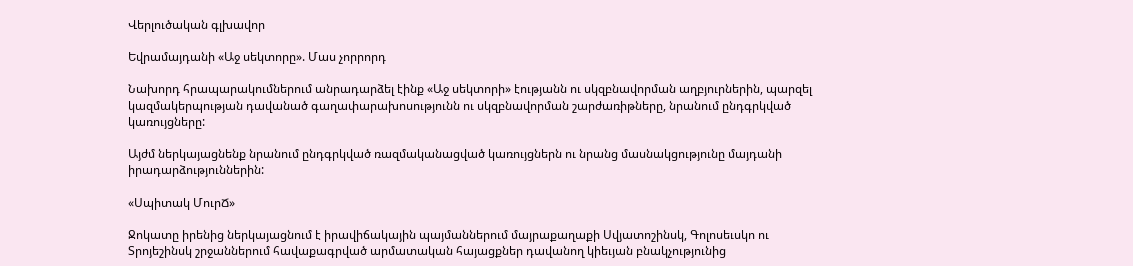Վերլուծական գլխավոր

Եվրամայդանի «Աջ սեկտորը». Մաս չորրորդ

Նախորդ հրապարակումներում անրադարձել էինք «Աջ սեկտորի» էությանն ու սկզբնավորման աղբյուրներին, պարզել կազմակերպության դավանած գաղափարախոսությունն ու սկզբնավորման շարժառիթները, նրանում ընդգրկված կառույցները:

Այժմ ներկայացնենք նրանում ընդգրկված ռազմականացված կառույցներն ու նրանց մասնակցությունը մայդանի իրադարձություններին:

«Սպիտակ ՄուրՃ»

Ջոկատը իրենից ներկայացնում է իրավիճակային պայմաններում մայրաքաղաքի Սվյատոշինսկ, Գոլոսեւսկո ու Տրոյեշինսկ շրջաններում հավաքագրված արմատական հայացքներ դավանող կիեւյան բնակչությունից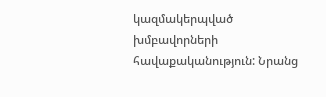կազմակերպված խմբավորների հավաքականություն: Նրանց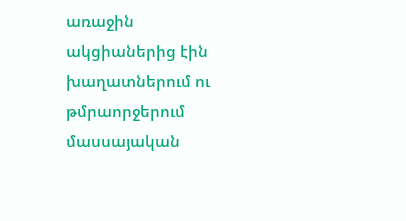առաջին ակցիաներից էին խաղատներում ու թմրաորջերում մասսայական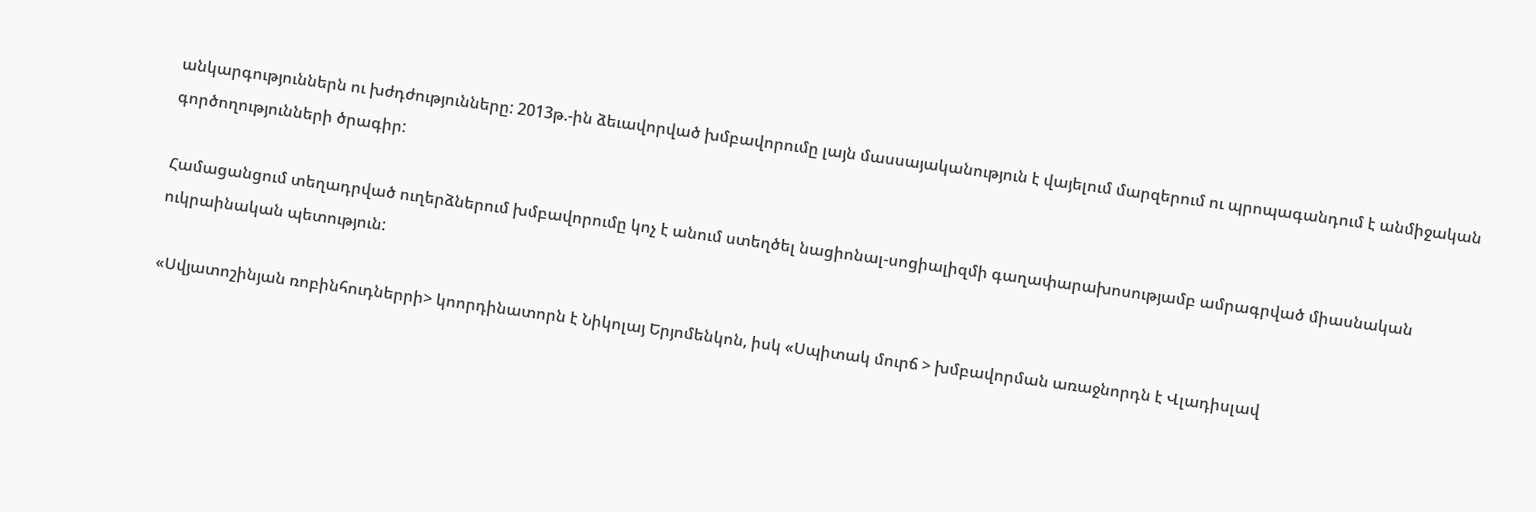անկարգություններն ու խժդժությունները: 2013թ.-ին ձեւավորված խմբավորումը լայն մասսայականություն է վայելում մարզերում ու պրոպագանդում է անմիջական գործողությունների ծրագիր:

Համացանցում տեղադրված ուղերձներում խմբավորումը կոչ է անում ստեղծել նացիոնալ-սոցիալիզմի գաղափարախոսությամբ ամրագրված միասնական ուկրաինական պետություն:

«Սվյատոշինյան ռոբինհուդներրի> կոորդինատորն է Նիկոլայ Երյոմենկոն, իսկ «Սպիտակ մուրճ > խմբավորման առաջնորդն է Վլադիսլավ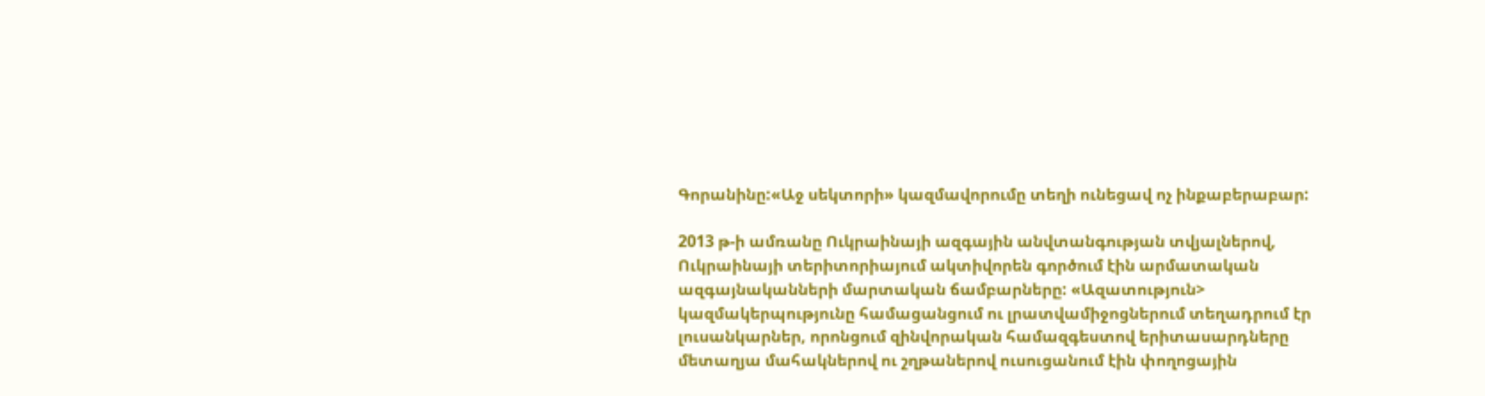Գորանինը:«Աջ սեկտորի» կազմավորումը տեղի ունեցավ ոչ ինքաբերաբար:

2013 թ-ի ամռանը Ուկրաինայի ազգային անվտանգության տվյալներով, Ուկրաինայի տերիտորիայում ակտիվորեն գործում էին արմատական ազգայնականների մարտական ճամբարները: «Ազատություն> կազմակերպությունը համացանցում ու լրատվամիջոցներում տեղադրում էր լուսանկարներ, որոնցում զինվորական համազգեստով երիտասարդները մետաղյա մահակներով ու շղթաներով ուսուցանում էին փողոցային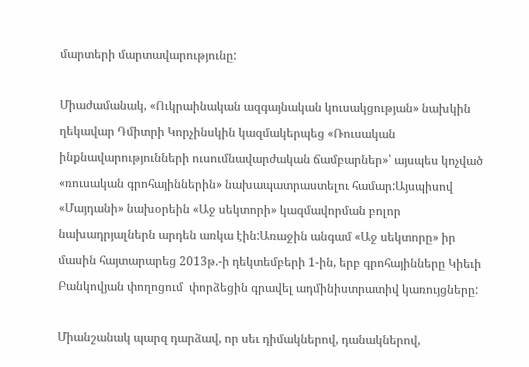մարտերի մարտավարությունը:

Միաժամանակ, «Ուկրաինական ազգայնական կուսակցության» նախկին ղեկավար Դմիտրի Կորչինսկին կազմակերպեց «Ռուսական ինքնավարությունների ուսումնավարժական ճամբարներ»՝ այսպես կոչված «ռուսական գրոհայիններին» նախապատրաստելու համար:Այսպիսով «Մայդանի» նախօրեին «Աջ սեկտորի» կազմավորման բոլոր նախադրյալներն արդեն առկա էին:Առաջին անգամ «Աջ սեկտորը» իր մասին հայտարարեց 2013թ.-ի դեկտեմբերի 1-ին, երբ գրոհայինները Կիեւի Բանկովյան փողոցում  փորձեցին գրավել ադմինիստրատիվ կառույցները:

Միանշանակ պարզ դարձավ, որ սեւ դիմակներով, դանակներով,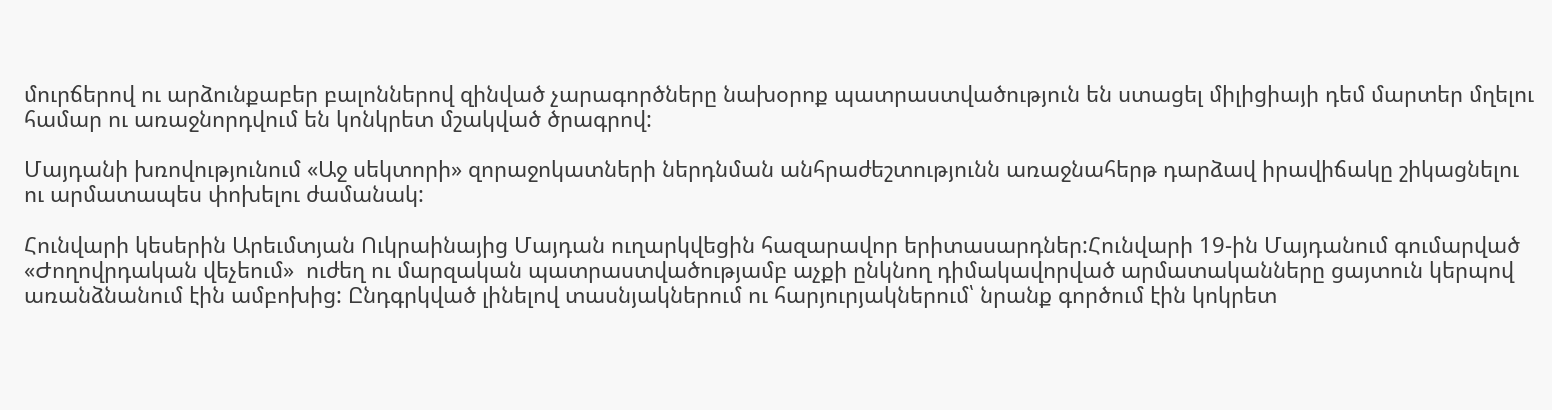մուրճերով ու արձունքաբեր բալոններով զինված չարագործները նախօրոք պատրաստվածություն են ստացել միլիցիայի դեմ մարտեր մղելու համար ու առաջնորդվում են կոնկրետ մշակված ծրագրով:

Մայդանի խռովությունում «Աջ սեկտորի» զորաջոկատների ներդնման անհրաժեշտությունն առաջնահերթ դարձավ իրավիճակը շիկացնելու ու արմատապես փոխելու ժամանակ:

Հունվարի կեսերին Արեւմտյան Ուկրաինայից Մայդան ուղարկվեցին հազարավոր երիտասարդներ:Հունվարի 19-ին Մայդանում գումարված «Ժողովրդական վեչեում»  ուժեղ ու մարզական պատրաստվածությամբ աչքի ընկնող դիմակավորված արմատականները ցայտուն կերպով առանձնանում էին ամբոխից: Ընդգրկված լինելով տասնյակներում ու հարյուրյակներում՝ նրանք գործում էին կոկրետ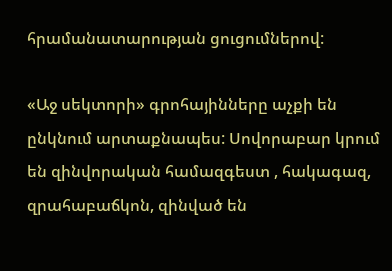հրամանատարության ցուցումներով:

«Աջ սեկտորի» գրոհայինները աչքի են ընկնում արտաքնապես: Սովորաբար կրում են զինվորական համազգեստ , հակագազ, զրահաբաճկոն, զինված են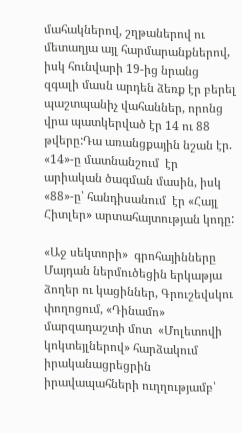մահակներով, շղթաներով ու մետաղյա այլ հարմարանքներով, իսկ հունվարի 19-ից նրանց զգալի մասն արդեն ձեռք էր բերել պաշտպանիչ վահաններ, որոնց վրա պատկերված էր 14 ու 88 թվերը:Դա առանցքային նշան էր. «14»-ը մատնանշում  էր արիական ծագման մասին, իսկ «88»-ը՝ հանդիսանում  էր «Հայլ Հիտլեր» արտահայտության կոդը:

«Աջ սեկտորի»  գրոհայինները Մայդան ներմուծեցին երկաթյա ձողեր ու կացիններ, Գրուշեվսկու փողոցում, «Դինամո» մարզադաշտի մոտ  «Մոլետովի կոկտեյլներով» հարձակում իրականացրեցրին իրավապահների ուղղությամբ՝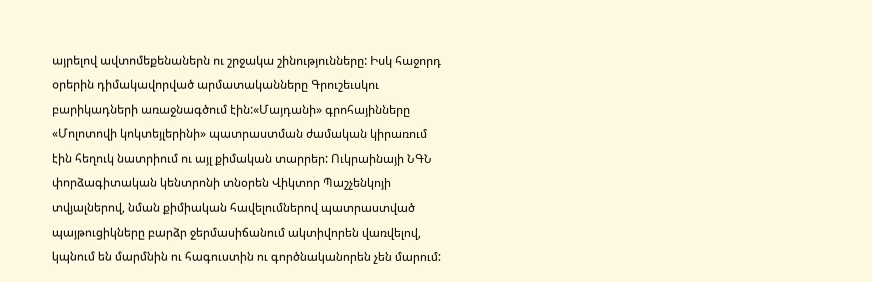այրելով ավտոմեքենաներն ու շրջակա շինությունները: Իսկ հաջորդ օրերին դիմակավորված արմատականները Գրուշեւսկու բարիկադների առաջնագծում էին:«Մայդանի» գրոհայինները «Մոլոտովի կոկտեյլերինի» պատրաստման ժամական կիրառում էին հեղուկ նատրիում ու այլ քիմական տարրեր: Ուկրաինայի ՆԳՆ փորձագիտական կենտրոնի տնօրեն Վիկտոր Պաշչենկոյի տվյալներով, նման քիմիական հավելումներով պատրաստված պայթուցիկները բարձր ջերմասիճանում ակտիվորեն վառվելով, կպնում են մարմնին ու հագուստին ու գործնականորեն չեն մարում: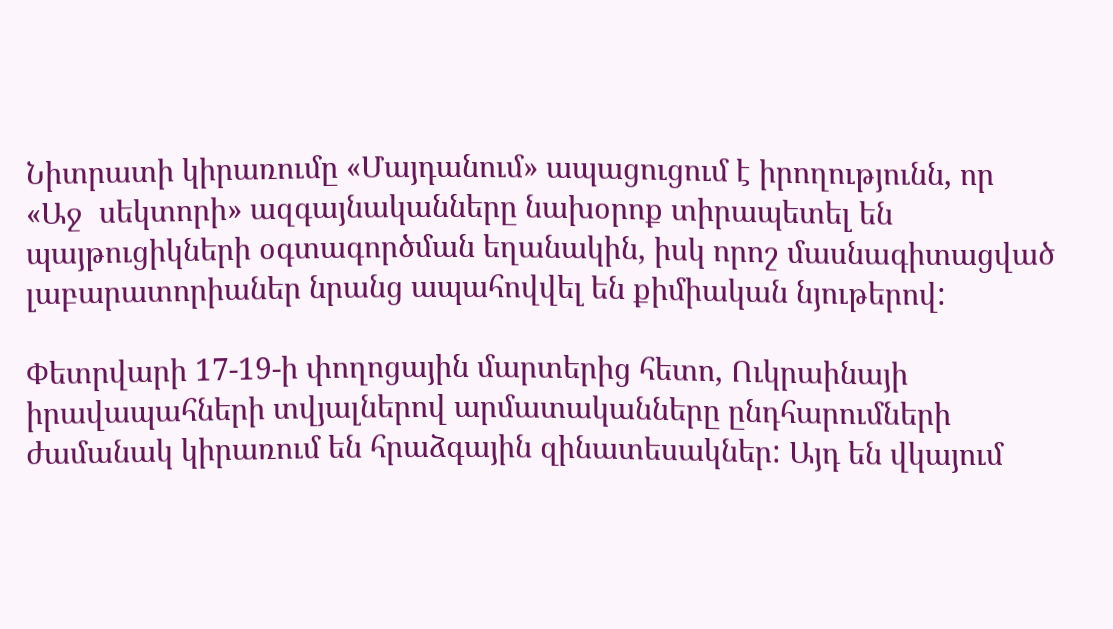Նիտրատի կիրառումը «Մայդանում» ապացուցում է իրողությունն, որ «Աջ  սեկտորի» ազգայնականները նախօրոք տիրապետել են պայթուցիկների օգտագործման եղանակին, իսկ որոշ մասնագիտացված լաբարատորիաներ նրանց ապահովվել են քիմիական նյութերով:

Փետրվարի 17-19-ի փողոցային մարտերից հետո, Ուկրաինայի իրավապահների տվյալներով արմատականները ընդհարումների ժամանակ կիրառում են հրաձգային զինատեսակներ: Այդ են վկայում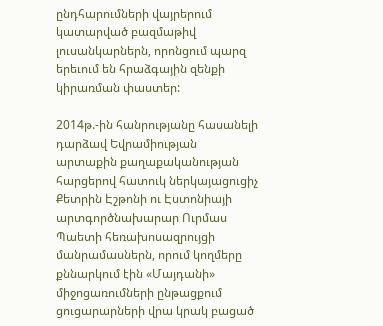ընդհարումների վայրերում կատարված բազմաթիվ լուսանկարներն, որոնցում պարզ երեւում են հրաձգային զենքի կիրառման փաստեր:

2014թ.-ին հանրությանը հասանելի դարձավ Եվրամիության արտաքին քաղաքականության հարցերով հատուկ ներկայացուցիչ Քետրին Էշթոնի ու Էստոնիայի արտգործնախարար Ուրմաս Պաետի հեռախոսազրույցի մանրամասներն, որում կողմերը քննարկում էին «Մայդանի» միջոցառումների ընթացքում ցուցարարների վրա կրակ բացած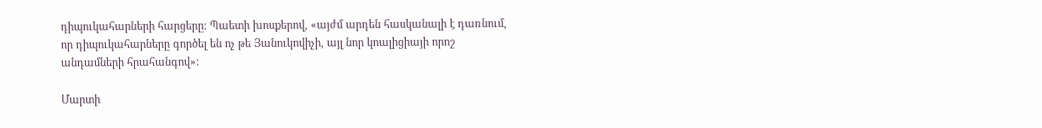դիպուկահարների հարցերը: Պաետի խոսքերով, «այժմ արդեն հասկանալի է դառնում, որ դիպուկահարները գործել են ոչ թե Յանուկովիչի, այլ նոր կոալիցիայի որոշ անդամների հրահանգով»:

Մարտի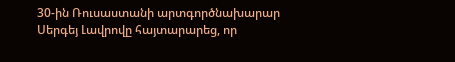30-ին Ռուսաստանի արտգործնախարար Սերգեյ Լավրովը հայտարարեց, որ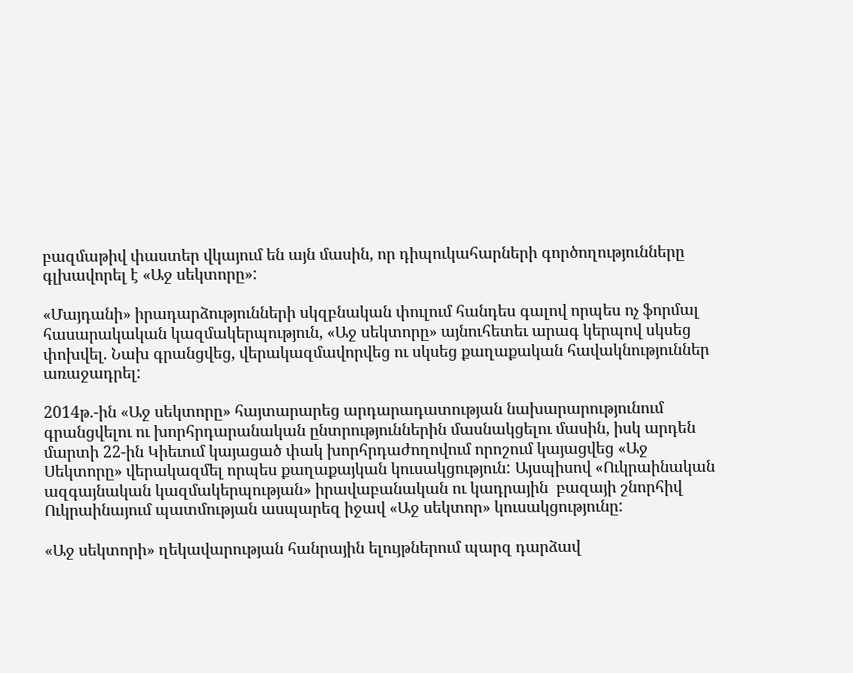բազմաթիվ փաստեր վկայում են այն մասին, որ դիպուկահարների գործողությունները գլխավորել է «Աջ սեկտորը»:

«Մայդանի» իրադարձությունների սկզբնական փուլում հանդես գալով որպես ոչ ֆորմալ հասարակական կազմակերպություն, «Աջ սեկտորը» այնուհետեւ արագ կերպով սկսեց փոխվել. Նախ գրանցվեց, վերակազմավորվեց ու սկսեց քաղաքական հավակնություններ առաջադրել:

2014թ.-ին «Աջ սեկտորը» հայտարարեց արդարադատության նախարարությունում գրանցվելու ու խորհրդարանական ընտրություններին մասնակցելու մասին, իսկ արդեն մարտի 22-ին Կիեւում կայացած փակ խորհրդաժողովում որոշում կայացվեց «Աջ Սեկտորը» վերակազմել որպես քաղաքայկան կուսակցություն: Այսպիսով «Ուկրաինական ազգայնական կազմակերպության» իրավաբանական ու կադրային  բազայի շնորհիվ Ուկրաինայում պատմության ասպարեզ իջավ «Աջ սեկտոր» կուսակցությունը:

«Աջ սեկտորի» ղեկավարության հանրային ելույթներում պարզ դարձավ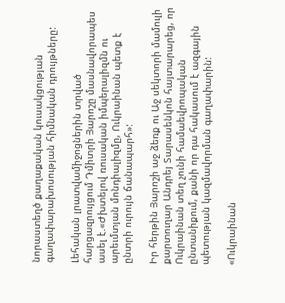նորաստեղծ քաղաքական կուսակցության գաղափարախոսության հիմնական դրույթները:

Լեհական լրատվամիջոցներին տրված հարցազրույցում Դմիտրի Յարոշը մասնավորապես ասել է.«Ժխտելով ռուսական իմպերալիզմն ու արեւմտյան մոնդիալիզմը, Ուկրաինան պետք է ընտրի ուրույն ճանապարհ»:

Իր հերթին Յարոշի աջ ձեռք ու Աջ սեկտորի մամուլի քարտուղար Անդրեյ Տարասենկոն հայտարարեց, որ Ուկրաինան տեղ չունի համաեվրոպական ընտանիքում, քանի որ դա հակասում է ազգային պետության կազմավորման գաղափարին:

«Ուկրաինան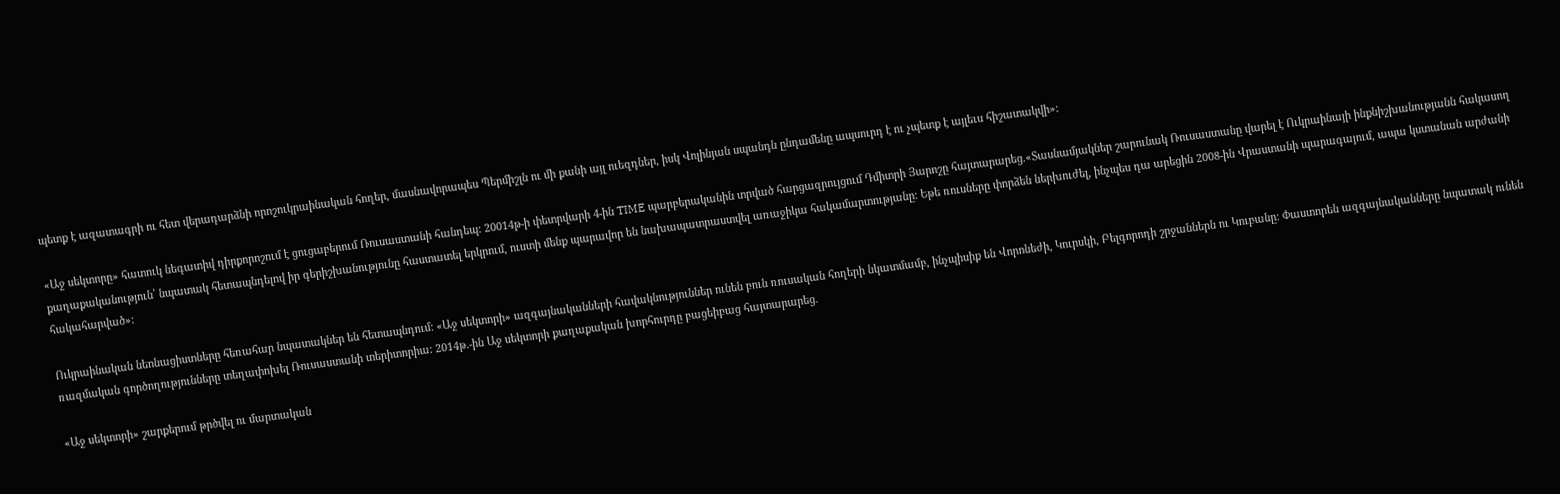պետք է ազատագրի ու հետ վերադարձնի որոշուկրաինական հողեր, մասնավորապես Պերմիշլն ու մի քանի այլ ուեզդներ, իսկ Վոլինյան սպանդն ընդամենը ապսուրդ է ու չպետք է այլեւս հիշատակվի»:

«Աջ սեկտորը» հատուկ նեգատիվ դիրքորոշում է ցուցաբերում Ռուսաստանի հանդեպ: 20014թ-ի փետրվարի 4-ին TIME պարբերականին տրված հարցազրույցում Դմիտրի Յարոշը հայտարարեց.«Տասնամյակներ շարունակ Ռուսաստանը վարել է Ուկրաինայի ինքնիշխանությանն հակասող քաղաքականություն՝ նպատակ հետապնդելով իր գերիշխանությունը հաստատել երկրում, ուստի մենք պարավոր են նախապատրաստվել առաջիկա հակամարտությանը: Եթե ռուսները փորձեն ներխուժել, ինչպես դա արեցին 2008-ին Վրաստանի պարագայում, ապա կստանան արժանի հակահարված»:

Ուկրաինական նեոնացիստները հեռահար նպատակներ են հետապնդում: «Աջ սեկտորի» ազգայնականների հավակնություններ ունեն բուն ռուսական հողերի նկատմամբ, ինչպիսիք են Վորոնեժի, Կուրսկի, Բելգորոդի շրջաններն ու Կուբանը: Փաստորեն ազգայնականները նպատակ ունեն ռազմական գործողությունները տեղափոխել Ռուսաստանի տերիտորիա: 2014թ.-ին Աջ սեկտորի քաղաքական խորհուրդը բացեիբաց հայտարարեց.

«Աջ սեկտորի» շարքերում թրծվել ու մարտական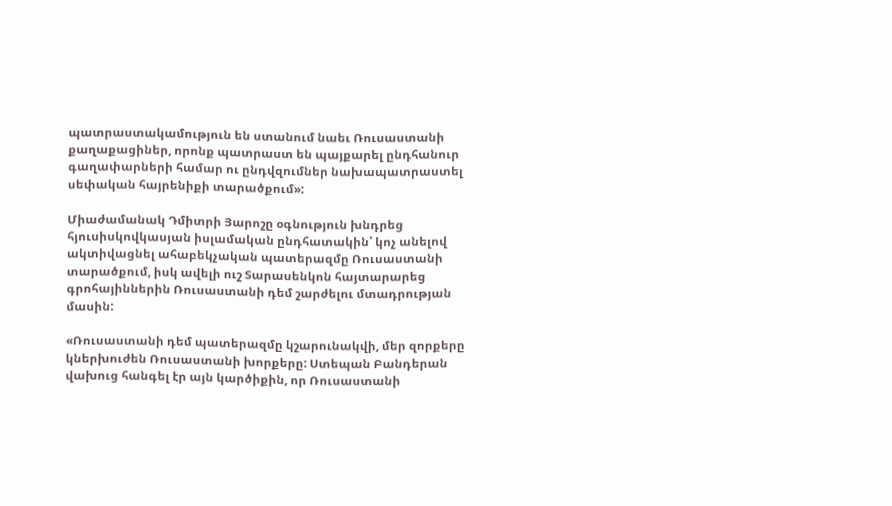պատրաստակամություն են ստանում նաեւ Ռուսաստանի քաղաքացիներ, որոնք պատրաստ են պայքարել ընդհանուր գաղափարների համար ու ընդվզումներ նախապատրաստել սեփական հայրենիքի տարածքում»:

Միաժամանակ Դմիտրի Յարոշը օգնություն խնդրեց հյուսիսկովկասյան իսլամական ընդհատակին՝ կոչ անելով ակտիվացնել ահաբեկչական պատերազմը Ռուսաստանի տարածքում, իսկ ավելի ուշ Տարասենկոն հայտարարեց գրոհայիններին Ռուսաստանի դեմ շարժելու մտադրության մասին:

«Ռուսաստանի դեմ պատերազմը կշարունակվի, մեր զորքերը կներխուժեն Ռուսաստանի խորքերը: Ստեպան Բանդերան վախուց հանգել էր այն կարծիքին, որ Ռուսաստանի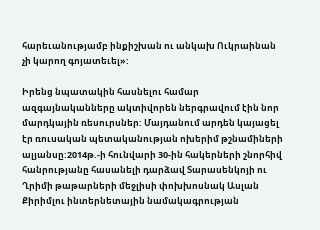հարեւանությամբ ինքիշխան ու անկախ Ուկրաինան չի կարող գոյատեւել»:

Իրենց նպատակին հասնելու համար ազգայնականները ակտիվորեն ներգրավում էին նոր մարդկային ռեսուրսներ: Մայդանում արդեն կայացել էր ռուսական պետականության ոխերիմ թշնամիների ալյանսը:2014թ.-ի հունվարի 30-ին հակերների շնորհիվ հանրությանը հասանելի դարձավ Տարասենկոյի ու Ղրիմի թաթարների մեջլիսի փոխխոսնակ Ասլան Քիրիմլու ինտերնետային նամակագրության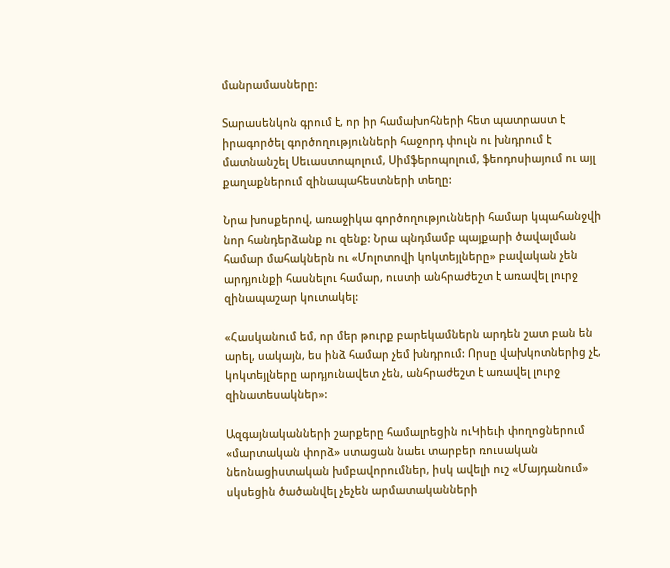մանրամասները:

Տարասենկոն գրում է, որ իր համախոհների հետ պատրաստ է իրագործել գործողությունների հաջորդ փուլն ու խնդրում է մատնանշել Սեւաստոպոլում, Սիմֆերոպոլում, ֆեոդոսիայում ու այլ քաղաքներում զինապահեստների տեղը:

Նրա խոսքերով, առաջիկա գործողությունների համար կպահանջվի նոր հանդերձանք ու զենք: Նրա պնդմամբ պայքարի ծավալման համար մահակներն ու «Մոլոտովի կոկտեյլները» բավական չեն արդյունքի հասնելու համար, ուստի անհրաժեշտ է առավել լուրջ զինապաշար կուտակել:

«Հասկանում եմ, որ մեր թուրք բարեկամներն արդեն շատ բան են արել, սակայն, ես ինձ համար չեմ խնդրում: Որսը վախկոտներից չէ, կոկտեյլները արդյունավետ չեն, անհրաժեշտ է առավել լուրջ զինատեսակներ»:

Ազգայնականների շարքերը համալրեցին ուԿիեւի փողոցներում «մարտական փորձ» ստացան նաեւ տարբեր ռուսական նեոնացիստական խմբավորումներ, իսկ ավելի ուշ «Մայդանում» սկսեցին ծածանվել չեչեն արմատականների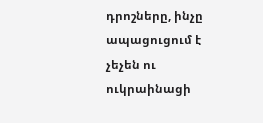դրոշները, ինչը ապացուցում է չեչեն ու ուկրաինացի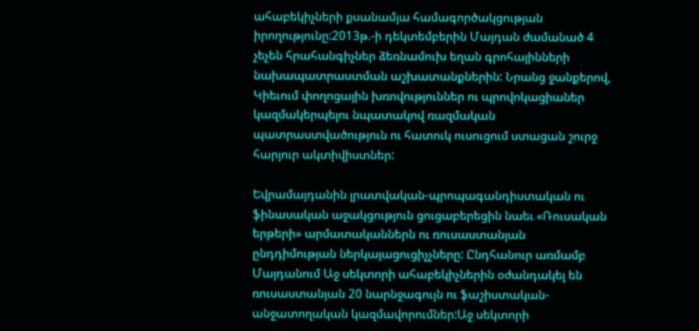ահաբեկիչների քսանամյա համագործակցության իրողությունը:2013թ.-ի դեկտեմբերին Մայդան ժամանած 4 չեչեն հրահանգիչներ ձեռնամուխ եղան գրոհայինների նախապատրաստման աշխատանքներին: Նրանց ջանքերով, Կիեւում փողոցային խռովություններ ու պրովոկացիաներ կազմակերպելու նպատակով ռազմական պատրաստվածություն ու հատուկ ուսուցում ստացան շուրջ հարյուր ակտիվիստներ:

Եվրամայդանին լրատվական-պրոպագանդիստական ու ֆինասական աջակցություն ցուցաբերեցին նաեւ «Ռուսական երթերի» արմատականներն ու ռուսաստանյան ընդդիմության ներկայացուցիչչները: Ընդհանուր առմամբ Մայդանում Աջ սեկտորի ահաբեկիչներին օժանդակել են ռուսաստանյան 20 նարնջագույն ու ֆաշիստական-անջատողական կազմավորումներ:Աջ սեկտորի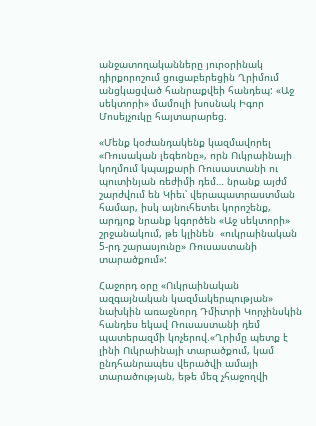անջատողականները յուրօրինակ դիրքորոշում ցուցաբերեցին Ղրիմում անցկացված հանրաքվեի հանդեպ: «Աջ սեկտորի» մամուլի խոսնակ Իգոր Մոսեյչուկը հայտարարեց.

«Մենք կօժանդակենք կազմավորել «Ռուսական լեգեոնը», որն Ուկրաինայի կողմում կպայքարի Ռուսաստանի ու պուտինյան ռեժիմի դեմ… նրանք այժմ շարժվում են Կիեւ՝ վերապատրաստման համար, իսկ այնուհետեւ կորոշենք, արդյոք նրանք կգործեն «Աջ սեկտորի» շրջանակում, թե կլինեն  «ուկրաինական 5-րդ շարասյունը» Ռուսաստանի տարածքում»:

Հաջորդ օրը «Ուկրաինական ազգայնական կազմակերպության» նախկին առաջնորդ Դմիտրի Կորչինսկին հանդես եկավ Ռուսաստանի դեմ պատերազմի կոչերով.«Ղրիմը պետք է լինի Ուկրաինայի տարածքում, կամ ընդհանրապես վերածվի ամայի տարածության, եթե մեզ չհաջողվի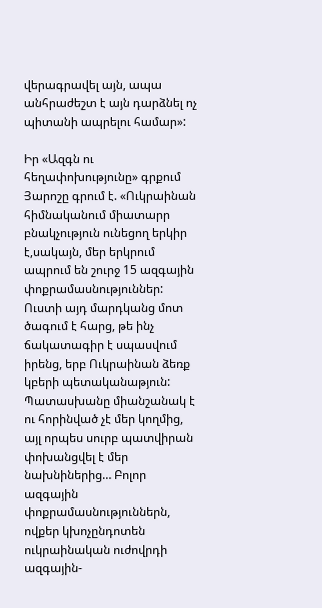վերագրավել այն, ապա անհրաժեշտ է այն դարձնել ոչ պիտանի ապրելու համար»:

Իր «Ազգն ու հեղափոխությունը» գրքում Յարոշը գրում է. «Ուկրաինան հիմնականում միատարր բնակչություն ունեցող երկիր է,սակայն, մեր երկրում ապրում են շուրջ 15 ազգային փոքրամասնություններ: Ուստի այդ մարդկանց մոտ ծագում է հարց, թե ինչ ճակատագիր է սպասվում իրենց, երբ Ուկրաինան ձեռք կբերի պետականաթյուն: Պատասխանը միանշանակ է ու հորինված չէ մեր կողմից, այլ որպես սուրբ պատվիրան փոխանցվել է մեր նախնիներից… Բոլոր ազգային փոքրամասնություններն, ովքեր կխոչընդոտեն ուկրաինական ուժովրդի ազգային-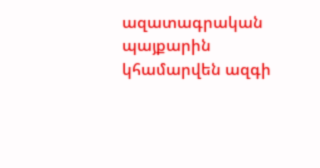ազատագրական պայքարին կհամարվեն ազգի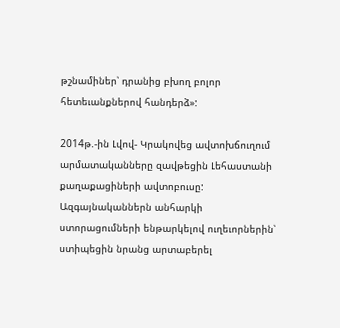թշնամիներ՝ դրանից բխող բոլոր հետեւանքներով հանդերձ»:

2014թ.-ին Լվով- Կրակովեց ավտոխճուղում արմատականները զավթեցին Լեհաստանի քաղաքացիների ավտոբուսը: Ազգայնականներն անհարկի ստորացումների ենթարկելով ուղեւորներին՝ ստիպեցին նրանց արտաբերել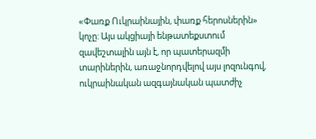«Փառք Ուկրաինային, փառք հերոսներին» կոչը: Այս ակցիայի ենթատեքստում զավեշտալին այն է, որ պատերազմի տարիներին, առաջնորդվելով այս լոզունգով, ուկրաինական ազգայնական պատժիչ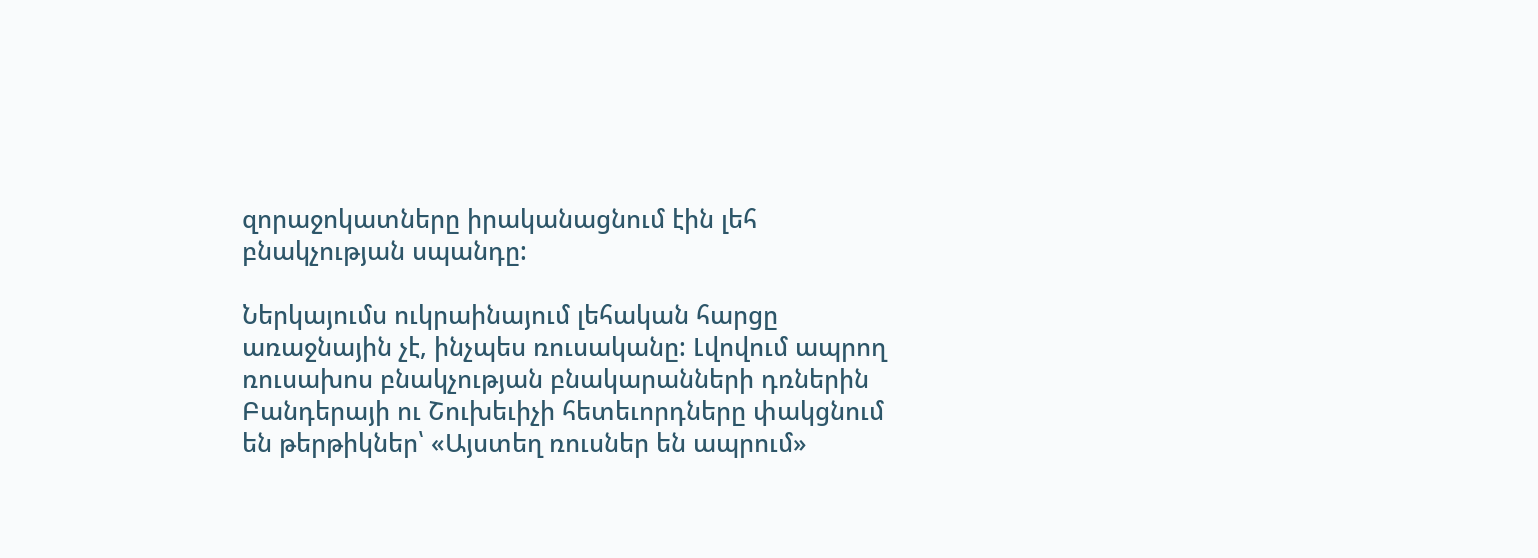զորաջոկատները իրականացնում էին լեհ բնակչության սպանդը:

Ներկայումս ուկրաինայում լեհական հարցը առաջնային չէ, ինչպես ռուսականը: Լվովում ապրող ռուսախոս բնակչության բնակարանների դռներին Բանդերայի ու Շուխեւիչի հետեւորդները փակցնում են թերթիկներ՝ «Այստեղ ռուսներ են ապրում»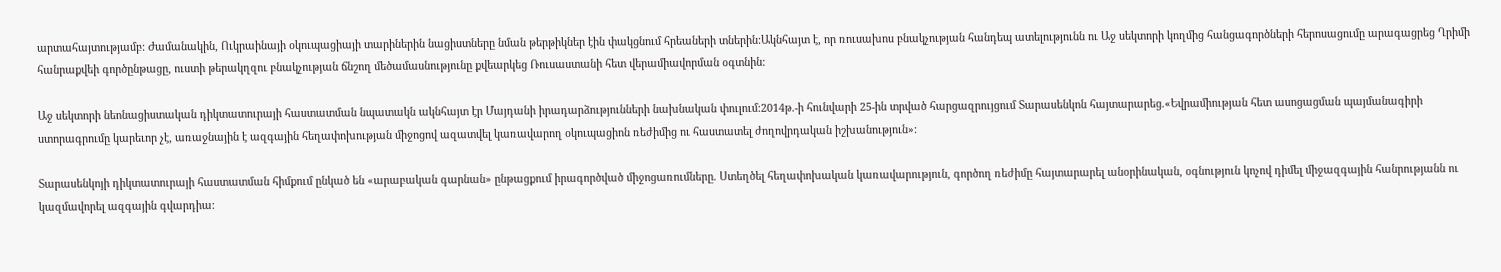արտահայտությամբ: Ժամանակին, Ուկրաինայի օկուպացիայի տարիներին նացիստները նման թերթիկներ էին փակցնում հրեաների տներին:Ակնհայտ է, որ ռուսախոս բնակչության հանդեպ ատելությունն ու Աջ սեկտորի կողմից հանցագործների հերոսացումը արագացրեց Ղրիմի հանրաքվեի գործընթացը, ուստի թերակղզու բնակչության ճնշող մեծամասնությունը քվեարկեց Ռուսաստանի հետ վերամիավորման օգտնին:

Աջ սեկտորի նեոնացիստական դիկտատուրայի հաստատման նպատակն ակնհայտ էր Մայդանի իրադարձությունների նախնական փուլում:2014թ.-ի հունվարի 25-ին տրված հարցազրույցում Տարասենկոն հայտարարեց.«Եվրամիության հետ ասոցացման պայմանագիրի ստորագրումը կարեւոր չէ, առաջնային է ազգային հեղափոխության միջոցով ազատվել կառավարող օկուպացիոն ռեժիմից ու հաստատել ժողովրդական իշխանություն»:

Տարասենկոյի դիկտատուրայի հաստատման հիմքում ընկած են «արաբական գարնան» ընթացքում իրագործված միջոցառումները. Ստեղծել հեղափոխական կառավարություն, գործող ռեժիմը հայտարարել անօրինական, օգնություն կոչով դիմել միջազգային հանրությանն ու կազմավորել ազգային գվարդիա: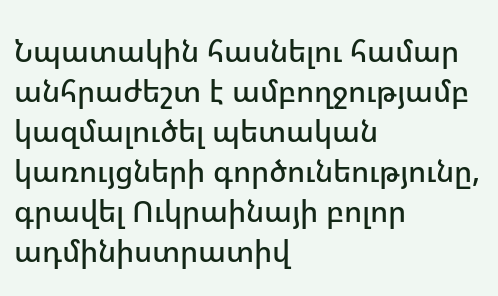Նպատակին հասնելու համար անհրաժեշտ է ամբողջությամբ կազմալուծել պետական կառույցների գործունեությունը, գրավել Ուկրաինայի բոլոր ադմինիստրատիվ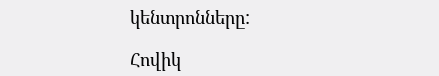կենտրոնները:

Հովիկ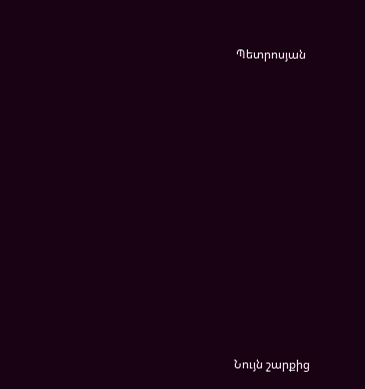Պետրոսյան













Նույն շարքից